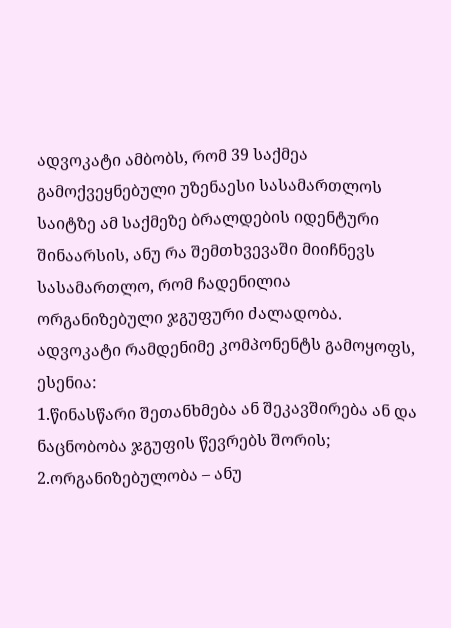ადვოკატი ამბობს, რომ 39 საქმეა გამოქვეყნებული უზენაესი სასამართლოს საიტზე ამ საქმეზე ბრალდების იდენტური შინაარსის, ანუ რა შემთხვევაში მიიჩნევს სასამართლო, რომ ჩადენილია ორგანიზებული ჯგუფური ძალადობა. ადვოკატი რამდენიმე კომპონენტს გამოყოფს, ესენია:
1.წინასწარი შეთანხმება ან შეკავშირება ან და ნაცნობობა ჯგუფის წევრებს შორის;
2.ორგანიზებულობა – ანუ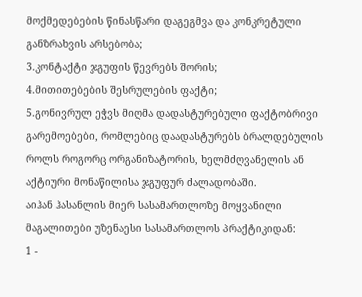მოქმედებების წინასწარი დაგეგმვა და კონკრეტული განზრახვის არსებობა;
3.კონტაქტი ჯგუფის წევრებს შორის;
4.მითითებების შესრულების ფაქტი;
5.გონივრულ ეჭვს მიღმა დადასტურებული ფაქტობრივი გარემოებები, რომლებიც დაადასტურებს ბრალდებულის როლს როგორც ორგანიზატორის, ხელმძღვანელის ან აქტიური მონაწილისა ჯგუფურ ძალადობაში.
აიჰან ჰასანლის მიერ სასამართლოზე მოყვანილი მაგალითები უზენაესი სასამართლოს პრაქტიკიდან:
1 -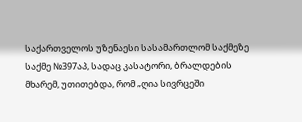საქართველოს უზენაესი სასამართლომ საქმეზე საქმე №397აპ, სადაც კასატორი, ბრალდების მხარემ, უთითებდა, რომ „ღია სივრცეში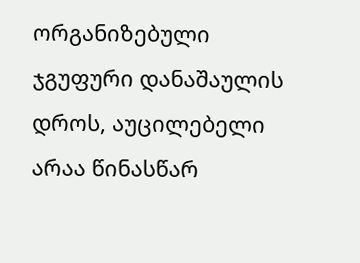ორგანიზებული ჯგუფური დანაშაულის დროს, აუცილებელი არაა წინასწარ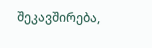შეკავშირება,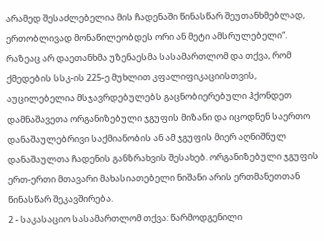არამედ შესაძლებელია მის ჩადენაში წინასწარ შეუთანხმებლად, ერთობლივად მონაწილეობდეს ორი ან მეტი ამსრულებელი“. რაზეაც არ დაეთანხმა უზენაესმა სასამართლომ და თქვა, რომ
ქმედების სსკ-ის 225-ე მუხლით კფალიფიკაციისთვის, აუცილებელია მსჯავრდებულებს გაცნობიერებული ჰქონდეთ დამნაშავეთა ორგანიზებული ჯგუფის მიზანი და იცოდნენ საერთო დანაშაულებრივი საქმიანობის ან ამ ჯგუფის მიერ აღნიშნულ დანაშაულთა ჩადენის განზრახვის შესახებ. ორგანიზებული ჯგუფის ერთ-ერთი მთავარი მახასიათებელი ნიშანი არის ერთმანეთთან წინასწარ შეკავშირება.
2 - საკასაციო სასამართლომ თქვა: წარმოდგენილი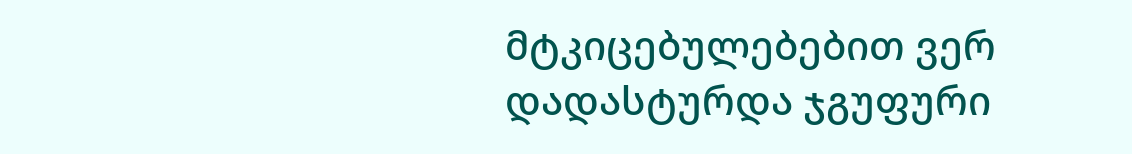მტკიცებულებებით ვერ დადასტურდა ჯგუფური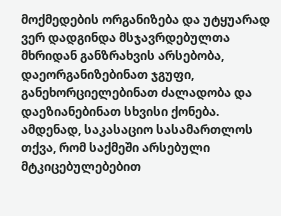მოქმედების ორგანიზება და უტყუარად ვერ დადგინდა მსჯავრდებულთა მხრიდან განზრახვის არსებობა, დაეორგანიზებინათ ჯგუფი, განეხორციელებინათ ძალადობა და დაეზიანებინათ სხვისი ქონება.
ამდენად, საკასაციო სასამართლოს თქვა, რომ საქმეში არსებული მტკიცებულებებით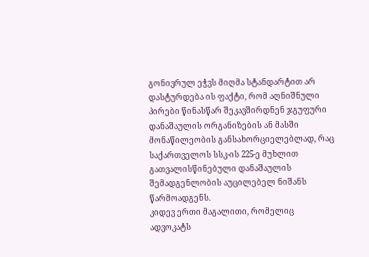გონივრულ ეჭვს მიღმა სტანდარტით არ დასტურდება ის ფაქტი, რომ აღნიშნული პირები წინასწარ შეკავშირდნენ ჯგუფური დანაშაულის ორგანიზების ან მასში მონაწილეობის განსახორციელებლად, რაც საქართველოს სსკ-ის 225-ე მუხლით გათვალისწინებული დანაშაულის შემადგენლობის აუცილებელ ნიშანს წარმოადგენს.
კიდევ ერთი მაგალითი, რომელიც ადვოკატს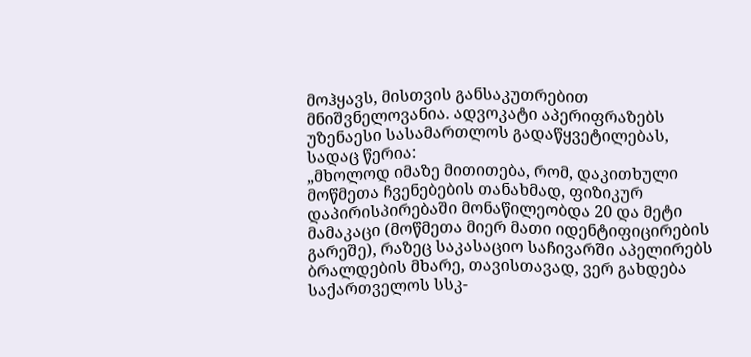მოჰყავს, მისთვის განსაკუთრებით მნიშვნელოვანია. ადვოკატი აპერიფრაზებს უზენაესი სასამართლოს გადაწყვეტილებას, სადაც წერია:
„მხოლოდ იმაზე მითითება, რომ, დაკითხული მოწმეთა ჩვენებების თანახმად, ფიზიკურ დაპირისპირებაში მონაწილეობდა 20 და მეტი მამაკაცი (მოწმეთა მიერ მათი იდენტიფიცირების გარეშე), რაზეც საკასაციო საჩივარში აპელირებს ბრალდების მხარე, თავისთავად, ვერ გახდება საქართველოს სსკ-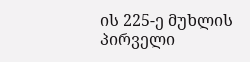ის 225-ე მუხლის პირველი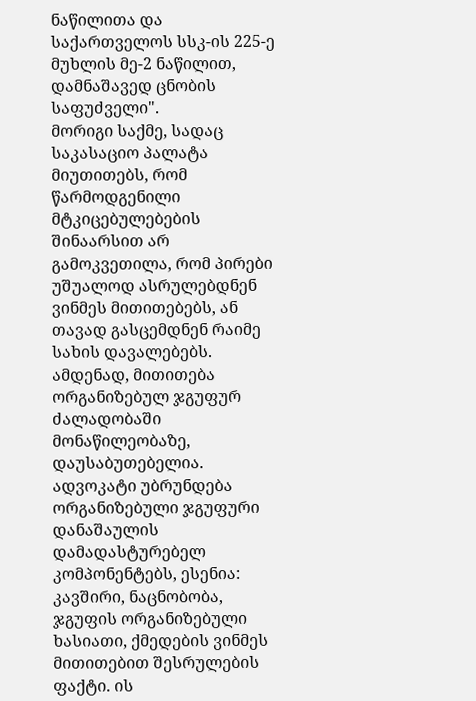ნაწილითა და საქართველოს სსკ-ის 225-ე მუხლის მე-2 ნაწილით, დამნაშავედ ცნობის საფუძველი".
მორიგი საქმე, სადაც საკასაციო პალატა მიუთითებს, რომ წარმოდგენილი მტკიცებულებების შინაარსით არ გამოკვეთილა, რომ პირები უშუალოდ ასრულებდნენ ვინმეს მითითებებს, ან თავად გასცემდნენ რაიმე სახის დავალებებს. ამდენად, მითითება ორგანიზებულ ჯგუფურ ძალადობაში მონაწილეობაზე, დაუსაბუთებელია.
ადვოკატი უბრუნდება ორგანიზებული ჯგუფური დანაშაულის დამადასტურებელ კომპონენტებს, ესენია: კავშირი, ნაცნობობა, ჯგუფის ორგანიზებული ხასიათი, ქმედების ვინმეს მითითებით შესრულების ფაქტი. ის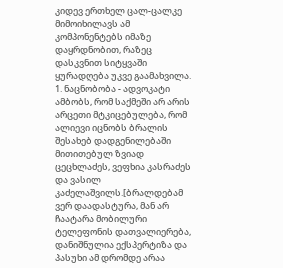კიდევ ერთხელ ცალ-ცალკე მიმოიხილავს ამ კომპონენტებს იმაზე დაყრდნობით, რაზეც დასკვნით სიტყვაში ყურადღება უკვე გაამახვილა.
1. ნაცნობობა - ადვოკატი ამბობს, რომ საქმეში არ არის არცეთი მტკიცებულება, რომ ალიევი იცნობს ბრალის შესახებ დადგენილებაში მითითებულ ზვიად ცეცხლაძეს, ვეფხია კასრაძეს და ვასილ კაძელაშვილს.[ბრალდებამ ვერ დაადასტურა, მან არ ჩაატარა მობილური ტელეფონის დათვალიერება, დანიშნულია ექსპერტიზა და პასუხი ამ დრომდე არაა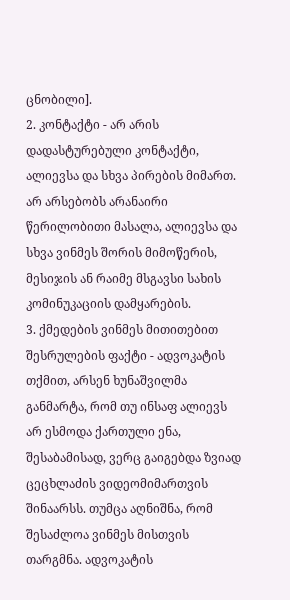ცნობილი].
2. კონტაქტი - არ არის დადასტურებული კონტაქტი, ალიევსა და სხვა პირების მიმართ. არ არსებობს არანაირი წერილობითი მასალა, ალიევსა და სხვა ვინმეს შორის მიმოწერის, მესიჯის ან რაიმე მსგავსი სახის კომინუკაციის დამყარების.
3. ქმედების ვინმეს მითითებით შესრულების ფაქტი - ადვოკატის თქმით, არსენ ხუნაშვილმა განმარტა, რომ თუ ინსაფ ალიევს არ ესმოდა ქართული ენა, შესაბამისად, ვერც გაიგებდა ზვიად ცეცხლაძის ვიდეომიმართვის შინაარსს. თუმცა აღნიშნა, რომ შესაძლოა ვინმეს მისთვის თარგმნა. ადვოკატის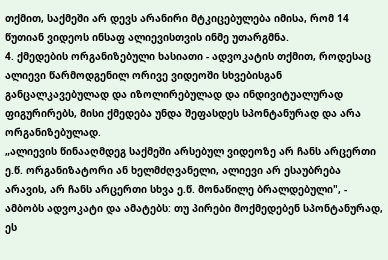თქმით, საქმეში არ დევს არანირი მტკიცებულება იმისა, რომ 14 წუთიან ვიდეოს ინსაფ ალიევისთვის ინმე უთარგმნა.
4. ქმედების ორგანიზებული ხასიათი - ადვოკატის თქმით, როდესაც ალიევი წარმოდგენილ ორივე ვიდეოში სხვებისგან განცალკავებულად და იზოლირებულად და ინდივიტუალურად ფიგურირებს, მისი ქმედება უნდა შეფასდეს სპონტანურად და არა ორგანიზებულად.
„ალიევის წინააღმდეგ საქმეში არსებულ ვიდეოზე არ ჩანს არცერთი ე.წ. ორგანიზატორი ან ხელმძღვანელი, ალიევი არ ესაუბრება არავის, არ ჩანს არცერთი სხვა ე.წ. მონაწილე ბრალდებული", - ამბობს ადვოკატი და ამატებს: თუ პირები მოქმედებენ სპონტანურად, ეს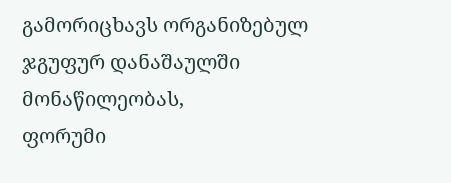გამორიცხავს ორგანიზებულ ჯგუფურ დანაშაულში მონაწილეობას,
ფორუმი